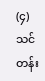(၄)
သင်တန်း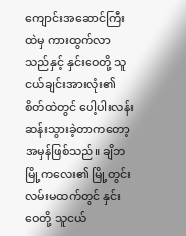ကျောင်းအဆောင်ကြီးထဲမှ ကားထွက်လာသည်နှင့် နှင်းဝေတို့ သူငယ်ချင်းအားလုံး၏ စိတ်ထဲတွင် ပေါ့ပါးလန်းဆန်းသွားခဲ့တာကတော့ အမှန်ဖြစ်သည်။ ချိဘမြို့ကလေး၏ မြို့တွင်းလမ်းမထက်တွင် နှင်းဝေတို့ သူငယ်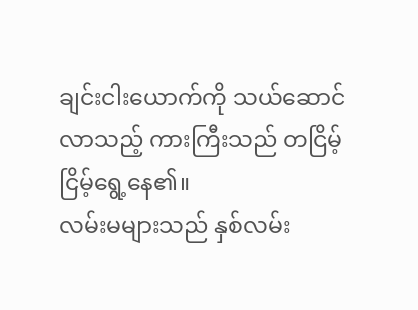ချင်းငါးယောက်ကို သယ်ဆောင်လာသည့် ကားကြီးသည် တငြိမ့်ငြိမ့်ရွေ့နေ၏။
လမ်းမများသည် နှစ်လမ်း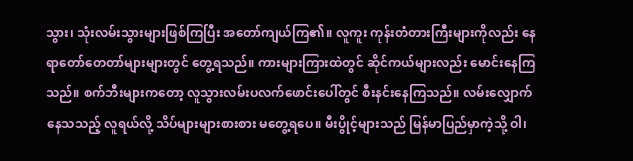သွား၊ သုံးလမ်းသွားများဖြစ်ကြပြီး အတော်ကျယ်ကြ၏။ လူကူး ကုန်းတံတားကြီးများကိုလည်း နေရာတော်တေတာ်များများတွင် တွေ့ရသည်။ ကားများကြားထဲတွင် ဆိုင်ကယ်များလည်း မောင်းနေကြသည်။ စက်ဘီးများကတော့ လူသွားလမ်းပလက်ဖောင်းပေါ်တွင် စီးနင်းနေကြသည်။ လမ်းလျှောက်နေသသည့် လူရယ်လို့ သိပ်များများစားစား မတွေ့ရပေ။ မီးပွိုင့်များသည် မြန်မာပြည်မှာကဲ့သို့ ဝါ၊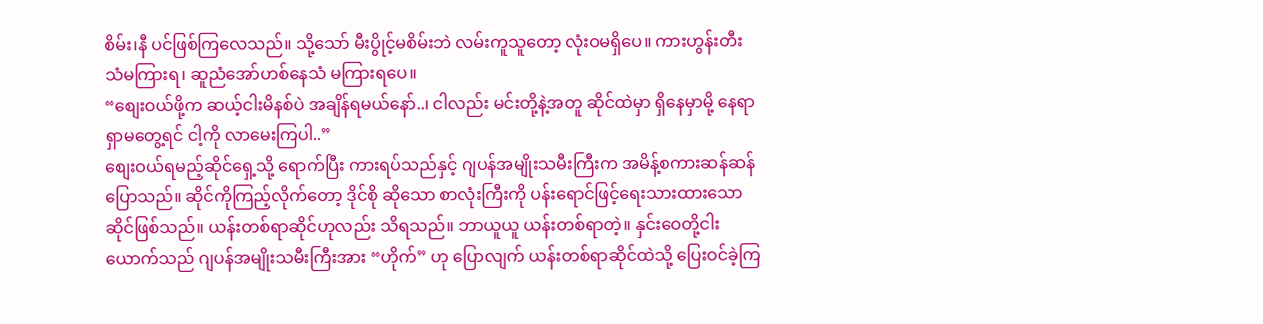စိမ်း၊နီ ပင်ဖြစ်ကြလေသည်။ သို့သော် မီးပွိုင့်မစိမ်းဘဲ လမ်းကူသူတော့ လုံးဝမရှိပေ။ ကားဟွန်းတီးသံမကြားရ၊ ဆူညံအော်ဟစ်နေသံ မကြားရပေ။
“စျေးဝယ်ဖို့က ဆယ့်ငါးမိနစ်ပဲ အချိန်ရမယ်နော်..၊ ငါလည်း မင်းတို့နဲ့အတူ ဆိုင်ထဲမှာ ရှိနေမှာမို့ နေရာရှာမတွေ့ရင် ငါ့ကို လာမေးကြပါ..”
စျေးဝယ်ရမည့်ဆိုင်ရှေ့သို့ ရောက်ပြီး ကားရပ်သည်နှင့် ဂျပန်အမျိုးသမီးကြီးက အမိန့်စကားဆန်ဆန်ပြောသည်။ ဆိုင်ကိုကြည့်လိုက်တော့ ဒိုင်စို ဆိုသော စာလုံးကြီးကို ပန်းရောင်ဖြင့်ရေးသားထားသော ဆိုင်ဖြစ်သည်။ ယန်းတစ်ရာဆိုင်ဟုလည်း သိရသည်။ ဘာယူယူ ယန်းတစ်ရာတဲ့။ နှင်းဝေတို့ငါးယောက်သည် ဂျပန်အမျိုးသမီးကြီးအား “ဟိုက်” ဟု ပြောလျက် ယန်းတစ်ရာဆိုင်ထဲသို့ ပြေးဝင်ခဲ့ကြ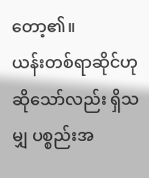တော့၏။
ယန်းတစ်ရာဆိုင်ဟု ဆိုသော်လည်း ရှိသမျှ ပစ္စည်းအ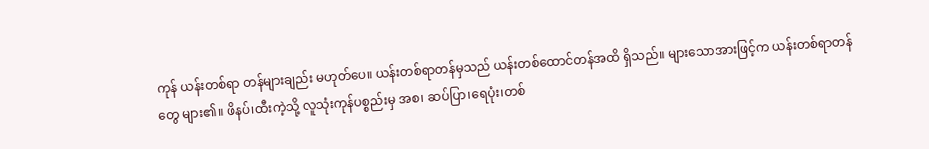ကုန် ယန်းတစ်ရာ တန်များချည်း မဟုတ်ပေ။ ယန်းတစ်ရာတန်မှသည် ယန်းတစ်ထောင်တန်အထိ ရှိသည်။ များသောအားဖြင့်က ယန်းတစ်ရာတန်တွေ များ၏။ ဖိနပ်၊ထီးကဲ့သို့ လူသုံးကုန်ပစ္စည်းမှ အစ၊ ဆပ်ပြာ၊ရေပုံး၊တစ်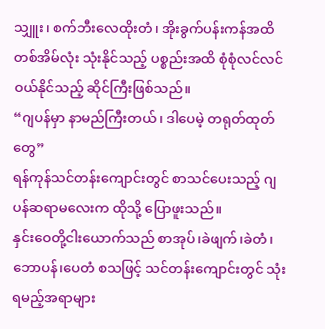သျှူး၊ စက်ဘီးလေထိုးတံ၊ အိုးခွက်ပန်းကန်အထိ တစ်အိမ်လုံး သုံးနိုင်သည့် ပစ္စည်းအထိ စုံစုံလင်လင် ဝယ်နိုင်သည့် ဆိုင်ကြီးဖြစ်သည်။
“ဂျပန်မှာ နာမည်ကြီးတယ်၊ ဒါပေမဲ့ တရုတ်ထုတ်တွေ”
ရန်ကုန်သင်တန်းကျောင်းတွင် စာသင်ပေးသည့် ဂျပန်ဆရာမလေးက ထိုသို့ ပြောဖူးသည်။
နှင်းဝေတို့ငါးယောက်သည် စာအုပ်၊ခဲဖျက်၊ခဲတံ၊ဘောပန်၊ပေတံ စသဖြင့် သင်တန်းကျောင်းတွင် သုံးရမည့်အရာများ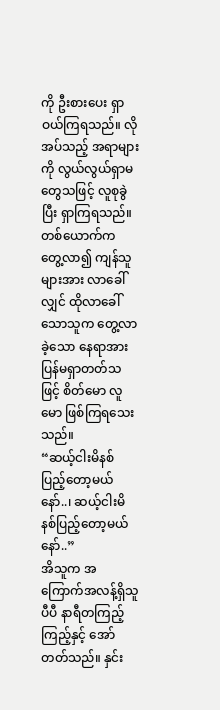ကို ဦးစားပေး ရှာဝယ်ကြရသည်။ လိုအပ်သည့် အရာများကို လွယ်လွယ်ရှာမတွေသဖြင့် လူစုခွဲပြီး ရှာကြရသည်။ တစ်ယောက်က တွေ့လာ၍ ကျန်သူများအား လာခေါ်လျှင် ထိုလာခေါ်သောသူက တွေ့လာခဲ့သော နေရာအား ပြန်မရှာတတ်သဖြင့် စိတ်မော လူမော ဖြစ်ကြရသေးသည်။
“ဆယ့်ငါးမိနစ် ပြည့်တော့မယ်နော်..၊ ဆယ့်ငါးမိနစ်ပြည့်တော့မယ်နော်..”
အိသူက အကြောက်အလန့်ရှိသူပီပီ နာရီတကြည့်ကြည့်နှင့် အော်တတ်သည်။ နှင်း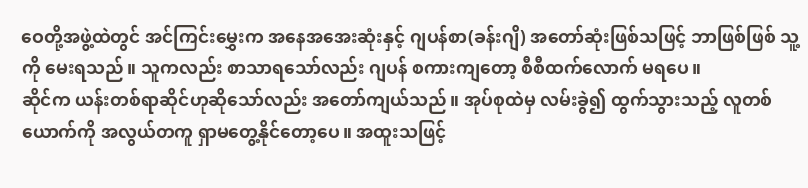ဝေတို့အဖွဲ့ထဲတွင် အင်ကြင်းမွှေးက အနေအအေးဆုံးနှင့် ဂျပန်စာ(ခန်းဂျိ) အတော်ဆုံးဖြစ်သဖြင့် ဘာဖြစ်ဖြစ် သူ့ကို မေးရသည်။ သူကလည်း စာသာရသော်လည်း ဂျပန် စကားကျတော့ စီစီထက်လောက် မရပေ။
ဆိုင်က ယန်းတစ်ရာဆိုင်ဟုဆိုသော်လည်း အတော်ကျယ်သည်။ အုပ်စုထဲမှ လမ်းခွဲ၍ ထွက်သွားသည့် လူတစ်ယောက်ကို အလွယ်တကူ ရှာမတွေ့နိုင်တော့ပေ။ အထူးသဖြင့်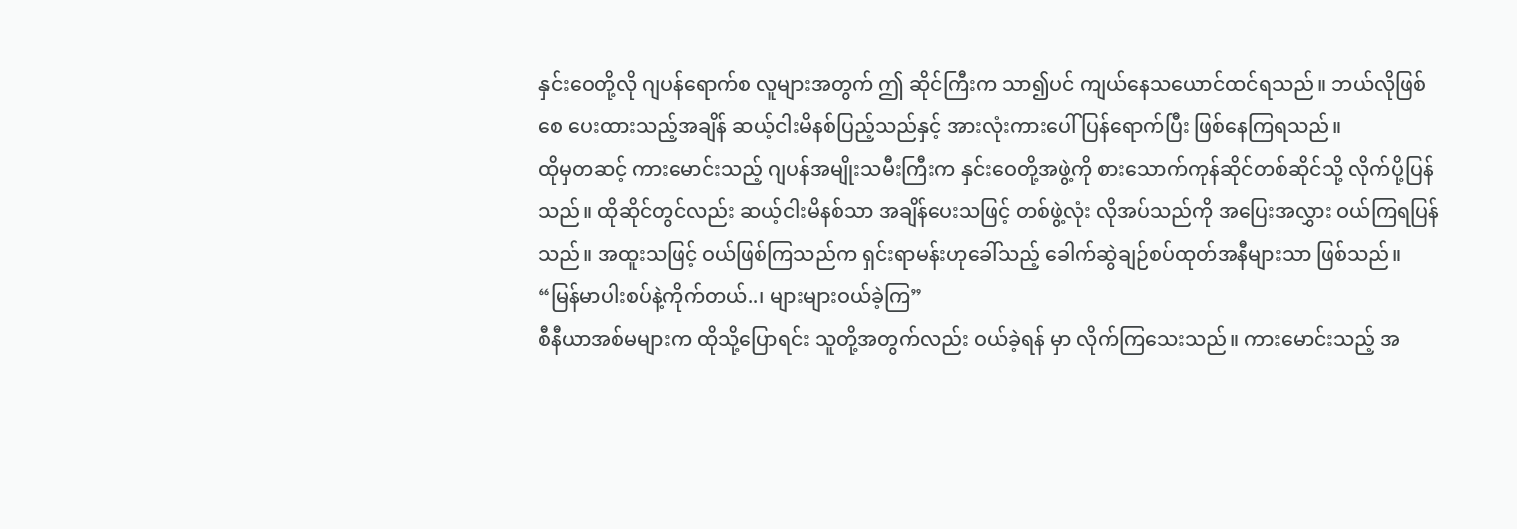နှင်းဝေတို့လို ဂျပန်ရောက်စ လူများအတွက် ဤ ဆိုင်ကြီးက သာ၍ပင် ကျယ်နေသယောင်ထင်ရသည်။ ဘယ်လိုဖြစ်စေ ပေးထားသည့်အချိန် ဆယ့်ငါးမိနစ်ပြည့်သည်နှင့် အားလုံးကားပေါ် ပြန်ရောက်ပြီး ဖြစ်နေကြရသည်။
ထိုမှတဆင့် ကားမောင်းသည့် ဂျပန်အမျိုးသမီးကြီးက နှင်းဝေတို့အဖွဲ့ကို စားသောက်ကုန်ဆိုင်တစ်ဆိုင်သို့ လိုက်ပို့ပြန်သည်။ ထိုဆိုင်တွင်လည်း ဆယ့်ငါးမိနစ်သာ အချိန်ပေးသဖြင့် တစ်ဖွဲ့လုံး လိုအပ်သည်ကို အပြေးအလွှား ဝယ်ကြရပြန်သည်။ အထူးသဖြင့် ဝယ်ဖြစ်ကြသည်က ရှင်းရာမန်းဟုခေါ်သည့် ခေါက်ဆွဲချဉ်စပ်ထုတ်အနီများသာ ဖြစ်သည်။
“မြန်မာပါးစပ်နဲ့ကိုက်တယ်..၊ များများဝယ်ခဲ့ကြ”
စီနီယာအစ်မများက ထိုသို့ပြောရင်း သူတို့အတွက်လည်း ဝယ်ခဲ့ရန် မှာ လိုက်ကြသေးသည်။ ကားမောင်းသည့် အ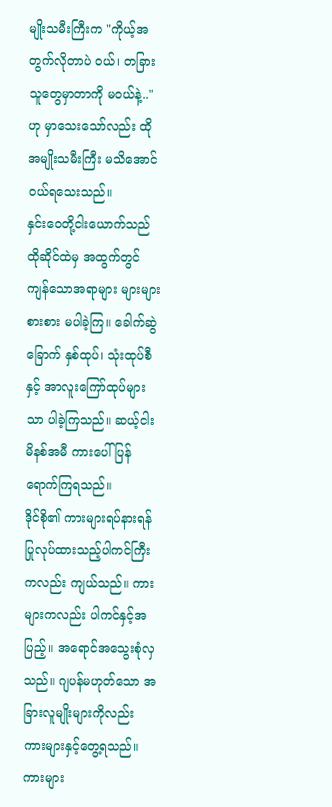မျိုးသမီးကြီးက "ကိုယ့်အတွက်လိုတာပဲ ဝယ်၊ တခြားသူတွေမှာတာကို မဝယ်နဲ့.." ဟု မှာသေးသော်လည်း ထိုအမျိုးသမီးကြီး မသိအောင် ဝယ်ရသေးသည်။
နှင်းဝေတို့ငါးယောက်သည် ထိုဆိုင်ထဲမှ အထွက်တွင် ကျန်သောအရာများ များများစားစား မပါခဲ့ကြ။ ခေါက်ဆွဲခြောက် နှစ်ထုပ်၊ သုံးထုပ်စီနှင့် အာလူးကြော်ထုပ်များသာ ပါခဲ့ကြသည်။ ဆယ့်ငါးမိနစ်အမီ ကားပေါ် ပြန်ရောက်ကြရသည်။
ဒိုင်စို၏ ကားများရပ်နားရန် ပြုလုပ်ထားသည့်ပါကင်ကြီးကလည်း ကျယ်သည်။ ကားများကလည်း ပါကင်နှင့်အပြည့်။ အရောင်အသွေးစုံလှသည်။ ဂျပန်မဟုတ်သော အခြားလူမျိုးများကိုလည်း ကားများနှင့်တွေ့ရသည်။ ကားများ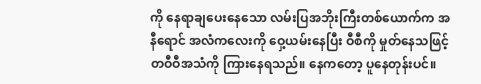ကို နေရာချပေးနေသော လမ်းပြအဘိုးကြီးတစ်ယောက်က အနီရောင် အလံကလေးကို ဝှေ့ယမ်းနေပြီး ဝီစီကို မှုတ်နေသဖြင့် တဝီဝီအသံကို ကြားနေရသည်။ နေကတော့ ပူနေတုန်းပင်။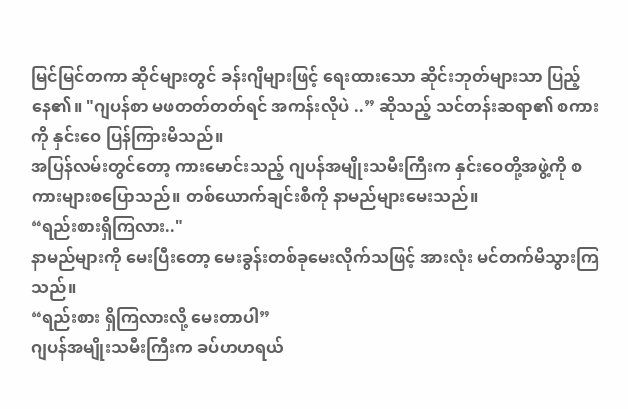မြင်မြင်တကာ ဆိုင်များတွင် ခန်းဂျိများဖြင့် ရေးထားသော ဆိုင်းဘုတ်များသာ ပြည့်နေ၏။ "ဂျပန်စာ မဖတတ်တတ်ရင် အကန်းလိုပဲ ..” ဆိုသည့် သင်တန်းဆရာ၏ စကားကို နှင်းဝေ ပြန်ကြားမိသည်။
အပြန်လမ်းတွင်တော့ ကားမောင်းသည့် ဂျပန်အမျိုးသမီးကြီးက နှင်းဝေတို့အဖွဲ့ကို စကားများစပြောသည်။ တစ်ယောက်ချင်းစီကို နာမည်များမေးသည်။
“ရည်းစားရှိကြလား.."
နာမည်များကို မေးပြီးတော့ မေးခွန်းတစ်ခုမေးလိုက်သဖြင့် အားလုံး မင်တက်မိသွားကြသည်။
“ရည်းစား ရှိကြလားလို့ မေးတာပါ”
ဂျပန်အမျိုးသမီးကြီးက ခပ်ဟဟရယ်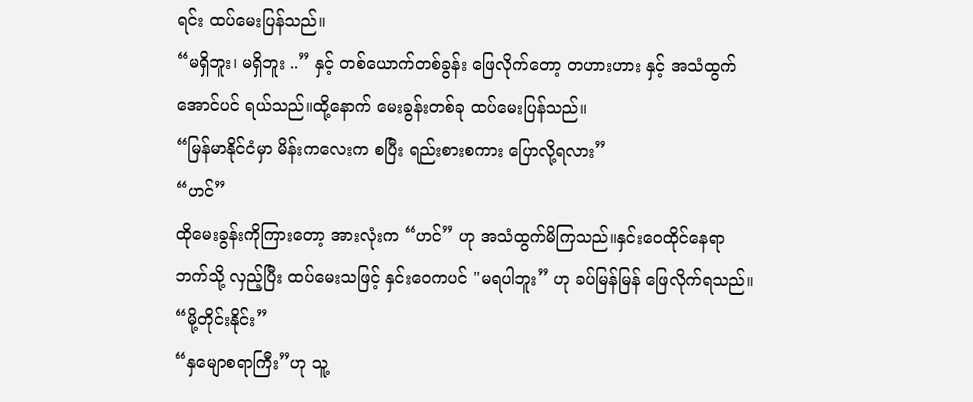ရင်း ထပ်မေးပြန်သည်။
“မရှိဘူး၊ မရှိဘူး ..” နှင့် တစ်ယောက်တစ်ခွန်း ဖြေလိုက်တော့ တဟားဟား နှင့် အသံထွက်အောင်ပင် ရယ်သည်။ထို့နောက် မေးခွန်းတစ်ခု ထပ်မေးပြန်သည်။
“မြန်မာနိုင်ငံမှာ မိန်းကလေးက စပြီး ရည်းစားစကား ပြောလို့ရလား”
“ဟင်”
ထိုမေးခွန်းကိုကြားတော့ အားလုံးက “ဟင်” ဟု အသံထွက်မိကြသည်။နှင်းဝေထိုင်နေရာဘက်သို့ လှည့်ပြီး ထပ်မေးသဖြင့် နှင်းဝေကပင် "မရပါဘူး” ဟု ခပ်မြန်မြန် ဖြေလိုက်ရသည်။
“မို့တိုင်းနိုင်း”
“နှမျောစရာကြီး”ဟု သူ့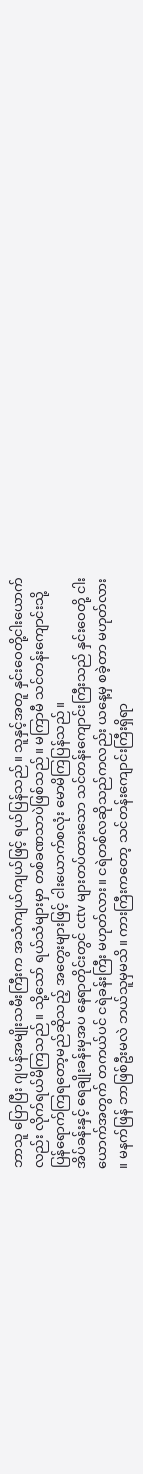ဘာသူ ပြောပြီး ဂျပန်အမျိုးသမီးကြီးက အသံကျယ်ကျယ်ဖြင့် ရယ်ပြန်သည်။ သူနှင့်အတူ နှင်းဝေတို့ငါးယောက်လည်း လိုက်ရယ်မိကြသည်။ သို့သော် ရယ်သံများမှာ တစ်ခဏသာပဲဖြစ်သည်။ မကြာမီ သင်တန်းကျောင်းသို့ ပြန်ရောက်ကြရတော့မည်ဆိုသည့် အတွေးများဖြင့် ငါးယောက်စလုံး မောမိကြပြန်သည်။
အိပ်ခန်းနှင့် ရေချိုးခန်းမှအပ နေရာတိုင်းတွင် cctv များတပ်ထားသော သင်တန်းကျောင်းကြီးသည် နှင်းဝေတို့ ငါးယောက်အတွက် တကယ်ပင် ငရဲခန်းကြီး မဟုတ်လား။ ငရဲတစ်လဆိုသည်ကလည်း ယနေ့မှ စခဲ့တာ မဟုတ်လား ။ မနက်ဖြန် ဘာဖြစ်ဦးမလဲ ဘယ်သူမှမသိ။ ကားကြီးကတော့ သင်တန်းကျောင်းကြီးရှိရာ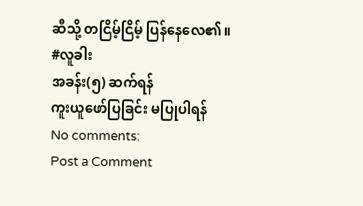ဆီသို့ တငြိမ့်ငြိမ့် ပြန်နေလေ၏။
#လူခါး
အခန်း(၅) ဆက်ရန်
ကူးယူဖော်ပြခြင်း မပြုပါရန်
No comments:
Post a Comment